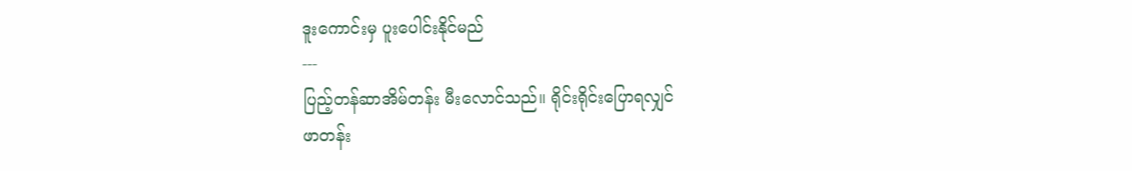ဒူးကောင်းမှ ပူးပေါင်းနိုင်မည်
---
ပြည့်တန်ဆာအိမ်တန်း မီးလောင်သည်။ ရိုင်းရိုင်းပြောရလျှင်
ဖာတန်း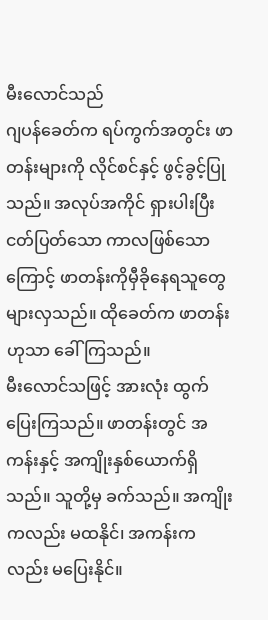မီးလောင်သည်
ဂျပန်ခေတ်က ရပ်ကွက်အတွင်း ဖာတန်းများကို လိုင်စင်နှင့် ဖွင့်ခွင့်ပြုသည်။ အလုပ်အကိုင် ရှားပါးပြီး ငတ်ပြတ်သော ကာလဖြစ်သောကြောင့် ဖာတန်းကိုမှီခိုနေရသူတွေ များလှသည်။ ထိုခေတ်က ဖာတန်းဟုသာ ခေါ်ကြသည်။
မီးလောင်သဖြင့် အားလုံး ထွက်ပြေးကြသည်။ ဖာတန်းတွင် အကန်းနှင့် အကျိုးနှစ်ယောက်ရှိသည်။ သူတို့မှ ခက်သည်။ အကျိုးကလည်း မထနိုင်၊ အကန်းကလည်း မပြေးနိုင်။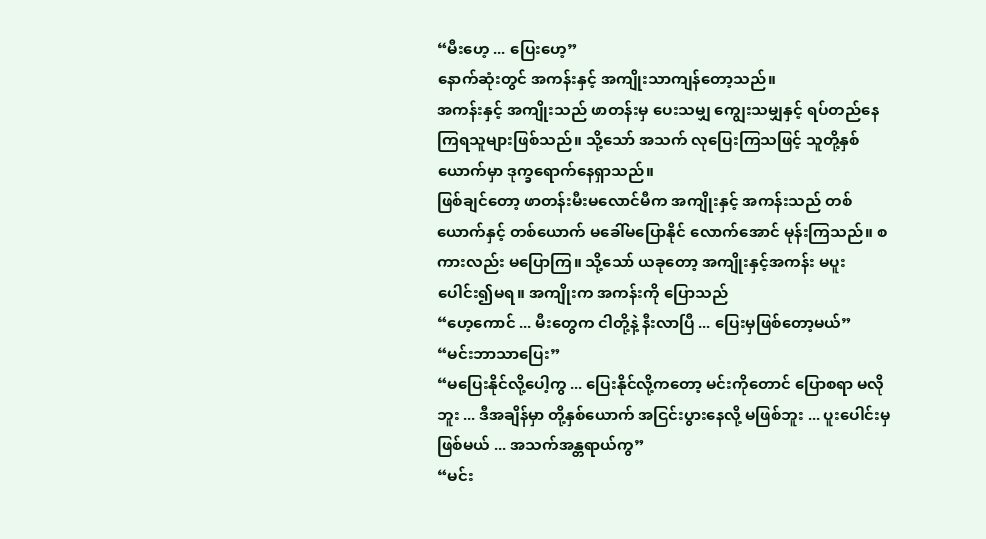“မီးဟေ့ ... ပြေးဟေ့”
နောက်ဆုံးတွင် အကန်းနှင့် အကျိုးသာကျန်တော့သည်။
အကန်းနှင့် အကျိုးသည် ဖာတန်းမှ ပေးသမျှ ကျွေးသမျှနှင့် ရပ်တည်နေကြရသူများဖြစ်သည်။ သို့သော် အသက် လုပြေးကြသဖြင့် သူတို့နှစ်ယောက်မှာ ဒုက္ခရောက်နေရှာသည်။
ဖြစ်ချင်တော့ ဖာတန်းမီးမလောင်မီက အကျိုးနှင့် အကန်းသည် တစ်ယောက်နှင့် တစ်ယောက် မခေါ်မပြောနိုင် လောက်အောင် မုန်းကြသည်။ စကားလည်း မပြောကြ။ သို့သော် ယခုတော့ အကျိုးနှင့်အကန်း မပူးပေါင်း၍မရ။ အကျိုးက အကန်းကို ပြောသည်
“ဟေ့ကောင် ... မီးတွေက ငါတို့နဲ့ နီးလာပြီ ... ပြေးမှဖြစ်တော့မယ်”
“မင်းဘာသာပြေး”
“မပြေးနိုင်လို့ပေါ့ကွ ... ပြေးနိုင်လို့ကတော့ မင်းကိုတောင် ပြောစရာ မလိုဘူး ... ဒီအချိန်မှာ တို့နှစ်ယောက် အငြင်းပွားနေလို့ မဖြစ်ဘူး ... ပူးပေါင်းမှ ဖြစ်မယ် ... အသက်အန္တရာယ်ကွ”
“မင်း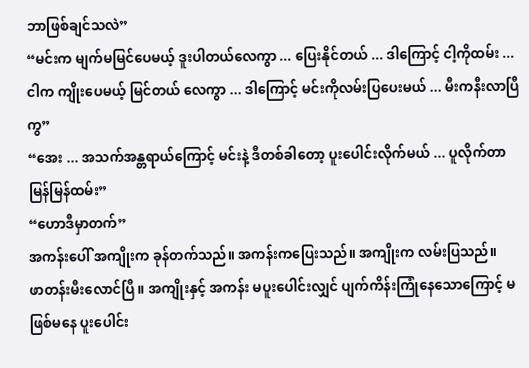ဘာဖြစ်ချင်သလဲ”
“မင်းက မျက်မမြင်ပေမယ့် ဒူးပါတယ်လေကွာ ... ပြေးနိုင်တယ် ... ဒါကြောင့် ငါ့ကိုထမ်း ... ငါက ကျိုးပေမယ့် မြင်တယ် လေကွာ ... ဒါကြောင့် မင်းကိုလမ်းပြပေးမယ် ... မီးကနီးလာပြီကွ”
“အေး ... အသက်အန္တရာယ်ကြောင့် မင်းနဲ့ ဒီတစ်ခါတော့ ပူးပေါင်းလိုက်မယ် ... ပူလိုက်တာ မြန်မြန်ထမ်း”
“ဟောဒီမှာတက်”
အကန်းပေါ် အကျိုးက ခုန်တက်သည်။ အကန်းကပြေးသည်။ အကျိုးက လမ်းပြသည်။
ဖာတန်းမီးလောင်ပြီ။ အကျိုးနှင့် အကန်း မပူးပေါင်းလျှင် ပျက်ကိန်းကြုံနေသောကြောင့် မဖြစ်မနေ ပူးပေါင်း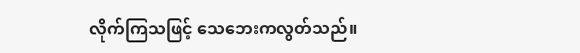လိုက်ကြသဖြင့် သေဘေးကလွတ်သည်။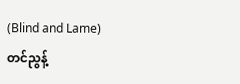(Blind and Lame)
တင်ညွန့်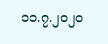၁၁.၇.၂၀၂၀